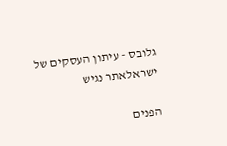גלובס - עיתון העסקים של ישראלאתר נגיש

הפנים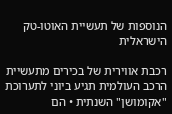הנוספות של תעשיית האוטו-טק הישראלית

רכבת אווירית של בכירים מתעשיית הרכב העולמית תגיע ביוני לתערוכת "אקומושן" השנתית • הם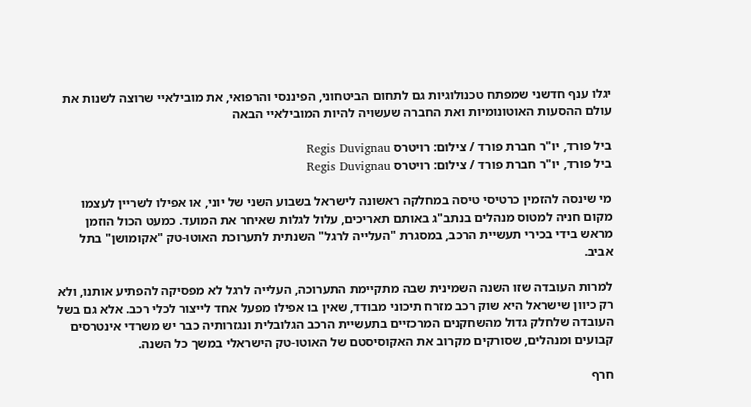יגלו ענף חדשני שמפתח טכנולוגיות גם לתחום הביטחוני, הפיננסי והרפואי, את מובילאיי שרוצה לשנות את עולם ההסעות האוטונומיות ואת החברה שעשויה להיות המובילאיי הבאה

ביל פורד, יו"ר חברת פורד / צילום: רויטרס Regis Duvignau
ביל פורד, יו"ר חברת פורד / צילום: רויטרס Regis Duvignau

מי שינסה להזמין כרטיסי טיסה במחלקה ראשונה לישראל בשבוע השני של יוני, או אפילו לשריין לעצמו מקום חניה למטוס מנהלים בנתב"ג באותם תאריכים, עלול לגלות שאיחר את המועד. כמעט הכול הוזמן מראש בידי בכירי תעשיית הרכב, במסגרת "העלייה לרגל" השנתית לתערוכת האוטו-טק "אקומושן" בתל אביב.

למרות העובדה שזו השנה השמינית שבה מתקיימת התערוכה, העלייה לרגל לא מפסיקה להפתיע אותנו, ולא רק כיוון שישראל היא שוק רכב מזרח תיכוני מבודד, שאין בו אפילו מפעל אחד לייצור לכלי רכב. אלא גם בשל העובדה שלחלק גדול מהשחקנים המרכזיים בתעשיית הרכב הגלובלית ונגזרותיה כבר יש משרדי אינטרסים קבועים ומנהלים, שסורקים מקרוב את האקוסיסטם של האוטו-טק הישראלי במשך כל השנה.

חרף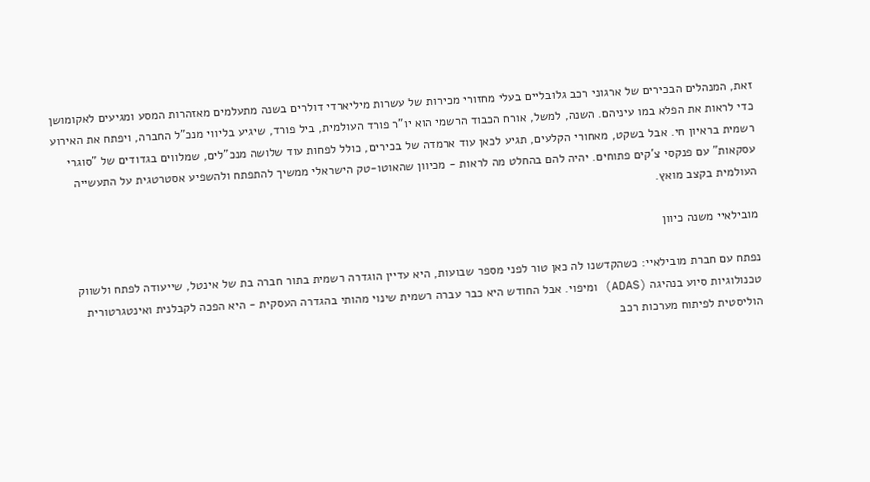זאת, המנהלים הבכירים של ארגוני רכב גלובליים בעלי מחזורי מכירות של עשרות מיליארדי דולרים בשנה מתעלמים מאזהרות המסע ומגיעים לאקומושן כדי לראות את הפלא במו עיניהם. השנה, למשל, אורח הכבוד הרשמי הוא יו"ר פורד העולמית, ביל פורד, שיגיע בליווי מנכ"ל החברה, ויפתח את האירוע רשמית בראיון חי. אבל בשקט, מאחורי הקלעים, תגיע לכאן עוד ארמדה של בכירים, כולל לפחות עוד שלושה מנכ"לים, שמלווים בגדודים של "סוגרי עסקאות" עם פנקסי צ'קים פתוחים. יהיה להם בהחלט מה לראות - מכיוון שהאוטו-טק הישראלי ממשיך להתפתח ולהשפיע אסטרטגית על התעשייה העולמית בקצב מואץ.

מובילאיי משנה כיוון

נפתח עם חברת מובילאיי: כשהקדשנו לה כאן טור לפני מספר שבועות, היא עדיין הוגדרה רשמית בתור חברה בת של אינטל, שייעודה לפתח ולשווק טכנולוגיות סיוע בנהיגה (ADAS) ומיפוי. אבל החודש היא כבר עברה רשמית שינוי מהותי בהגדרה העסקית - היא הפכה לקבלנית ואינטגרטורית הוליסטית לפיתוח מערכות רכב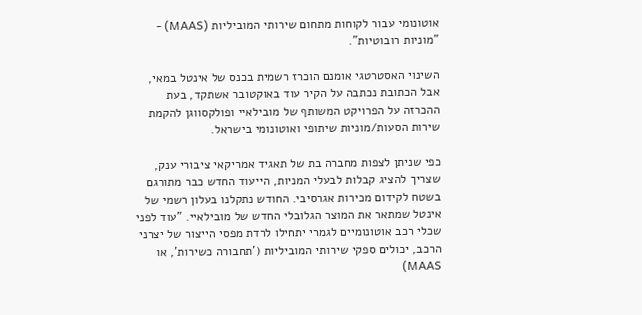אוטונומי עבור לקוחות מתחום שירותי המוביליות (MAAS) - "מוניות רובוטיות".

השינוי האסטרטגי אומנם הוכרז רשמית בכנס של אינטל במאי, אבל הכתובת נכתבה על הקיר עוד באוקטובר אשתקד, בעת ההכרזה על הפרויקט המשותף של מובילאיי ופולקסווגן להקמת שירות הסעות/מוניות שיתופי ואוטונומי בישראל.

כפי שניתן לצפות מחברה בת של תאגיד אמריקאי ציבורי ענק, שצריך להציג קבלות לבעלי המניות, הייעוד החדש כבר מתורגם בשטח לקידום מכירות אגרסיבי. החודש נתקלנו בעלון רשמי של אינטל שמתאר את המוצר הגלובלי החדש של מובילאיי. "עוד לפני שכלי רכב אוטונומיים לגמרי יתחילו לרדת מפסי הייצור של יצרני הרכב, יכולים ספקי שירותי המוביליות ('תחבורה כשירות', או MAAS)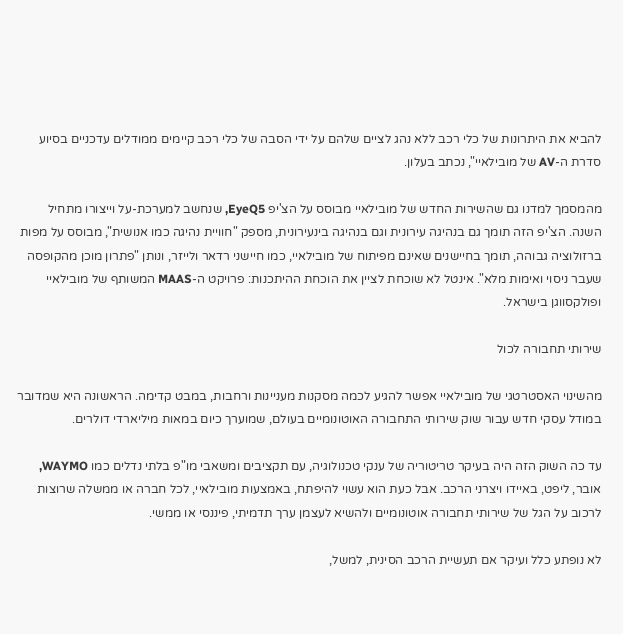להביא את היתרונות של כלי רכב ללא נהג לציים שלהם על ידי הסבה של כלי רכב קיימים ממודלים עדכניים בסיוע סדרת ה-AV של מובילאיי", נכתב בעלון.

מהמסמך למדנו גם שהשירות החדש של מובילאיי מבוסס על הצ'יפ EyeQ5, שנחשב למערכת-על וייצורו מתחיל השנה. הצ'יפ הזה תומך גם בנהיגה עירונית וגם בנהיגה בינעירונית, מספק "חוויית נהיגה כמו אנושית", מבוסס על מפות ברזולוציה גבוהה, תומך בחיישנים שאינם מפיתוח של מובילאיי, כמו חיישני רדאר ולייזר, ונותן "פתרון מוכן מהקופסה שעבר ניסוי ואימות מלא". אינטל לא שוכחת לציין את הוכחת ההיתכנות: פרויקט ה-MAAS המשותף של מובילאיי ופולקסווגן בישראל.

שירותי תחבורה לכול

מהשינוי האסטרטגי של מובילאיי אפשר להגיע לכמה מסקנות מעניינות ורחבות, במבט קדימה. הראשונה היא שמדובר במודל עסקי חדש עבור שוק שירותי התחבורה האוטונומיים בעולם, שמוערך כיום במאות מיליארדי דולרים.

עד כה השוק הזה היה בעיקר טריטוריה של ענקי טכנולוגיה, עם תקציבים ומשאבי מו"פ בלתי נדלים כמו WAYMO, אובר, ליפט, באיידו ויצרני הרכב. אבל כעת הוא עשוי להיפתח, באמצעות מובילאיי, לכל חברה או ממשלה שרוצות לרכוב על הגל של שירותי תחבורה אוטונומיים ולהשיא לעצמן ערך תדמיתי, פיננסי או ממשי.

לא נופתע כלל ועיקר אם תעשיית הרכב הסינית, למשל,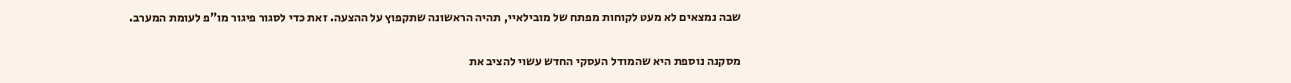שבה נמצאים לא מעט לקוחות מפתח של מובילאיי, תהיה הראשונה שתקפוץ על ההצעה. זאת כדי לסגור פיגור מו"פ לעומת המערב.

מסקנה נוספת היא שהמודל העסקי החדש עשוי להציב את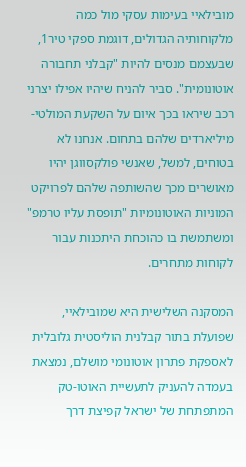מובילאיי בעימות עסקי מול כמה מלקוחותיה הגדולים, דוגמת ספקי טיר1, שבעצמם מנסים להיות "קבלני תחבורה אוטונומית". סביר להניח שיהיו אפילו יצרני רכב שיראו בכך איום על השקעת המולטי-מיליארדים שלהם בתחום. אנחנו לא בטוחים, למשל, שאנשי פולקסווגן יהיו מאושרים מכך שהשותפה שלהם לפרויקט המוניות האוטונומיות "תופסת עליו טרמפ" ומשתמשת בו כהוכחת היתכנות עבור לקוחות מתחרים.

המסקנה השלישית היא שמובילאיי, שפועלת בתור קבלנית הוליסטית גלובלית לאספקת פתרון אוטונומי מושלם, נמצאת בעמדה להעניק לתעשיית האוטו-טק המתפתחת של ישראל קפיצת דרך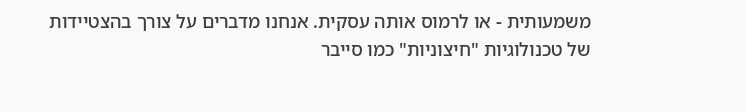משמעותית - או לרמוס אותה עסקית. אנחנו מדברים על צורך בהצטיידות של טכנולוגיות "חיצוניות" כמו סייבר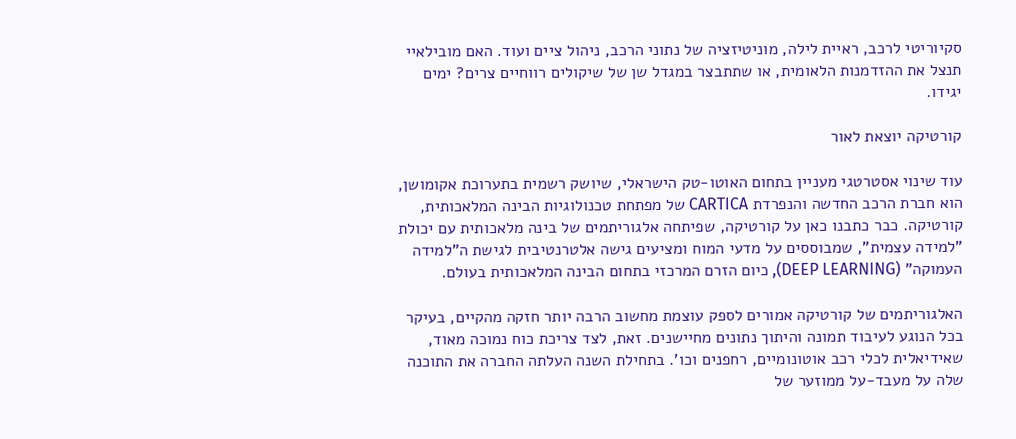סקיוריטי לרכב, ראיית לילה, מוניטיזציה של נתוני הרכב, ניהול ציים ועוד. האם מובילאיי תנצל את ההזדמנות הלאומית, או שתתבצר במגדל שן של שיקולים רווחיים צרים? ימים יגידו.

קורטיקה יוצאת לאור

עוד שינוי אסטרטגי מעניין בתחום האוטו-טק הישראלי, שיושק רשמית בתערוכת אקומושן, הוא חברת הרכב החדשה והנפרדת CARTICA של מפתחת טכנולוגיות הבינה המלאכותית, קורטיקה. כבר כתבנו כאן על קורטיקה, שפיתחה אלגוריתמים של בינה מלאכותית עם יכולת "למידה עצמית", שמבוססים על מדעי המוח ומציעים גישה אלטרנטיבית לגישת ה"למידה העמוקה" (DEEP LEARNING), כיום הזרם המרכזי בתחום הבינה המלאכותית בעולם.

האלגוריתמים של קורטיקה אמורים לספק עוצמת מחשוב הרבה יותר חזקה מהקיים, בעיקר בכל הנוגע לעיבוד תמונה והיתוך נתונים מחיישנים. זאת, לצד צריכת כוח נמוכה מאוד, שאידיאלית לכלי רכב אוטונומיים, רחפנים וכו'. בתחילת השנה העלתה החברה את התוכנה שלה על מעבד-על ממוזער של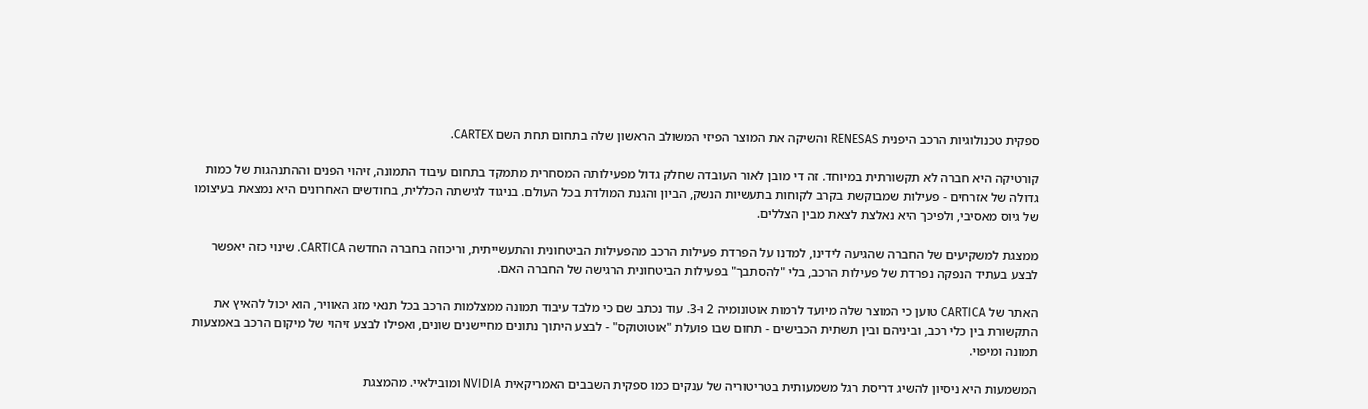ספקית טכנולוגיות הרכב היפנית RENESAS והשיקה את המוצר הפיזי המשולב הראשון שלה בתחום תחת השם CARTEX.

קורטיקה היא חברה לא תקשורתית במיוחד. זה די מובן לאור העובדה שחלק גדול מפעילותה המסחרית מתמקד בתחום עיבוד התמונה, זיהוי הפנים וההתנהגות של כמות גדולה של אזרחים - פעילות שמבוקשת בקרב לקוחות בתעשיות הנשק, הביון והגנת המולדת בכל העולם. בניגוד לגישתה הכללית, בחודשים האחרונים היא נמצאת בעיצומו של גיוס מאסיבי, ולפיכך היא נאלצת לצאת מבין הצללים.

ממצגת למשקיעים של החברה שהגיעה לידינו, למדנו על הפרדת פעילות הרכב מהפעילות הביטחונית והתעשייתית, וריכוזה בחברה החדשה CARTICA. שינוי כזה יאפשר לבצע בעתיד הנפקה נפרדת של פעילות הרכב, בלי "להסתבך" בפעילות הביטחונית הרגישה של החברה האם.

האתר של CARTICA טוען כי המוצר שלה מיועד לרמות אוטונומיה 2 ו-3. עוד נכתב שם כי מלבד עיבוד תמונה ממצלמות הרכב בכל תנאי מזג האוויר, הוא יכול להאיץ את התקשורת בין כלי רכב, וביניהם ובין תשתית הכבישים - תחום שבו פועלת "אוטוטוקס" - לבצע היתוך נתונים מחיישנים שונים, ואפילו לבצע זיהוי של מיקום הרכב באמצעות תמונה ומיפוי.

המשמעות היא ניסיון להשיג דריסת רגל משמעותית בטריטוריה של ענקים כמו ספקית השבבים האמריקאית NVIDIA ומובילאיי. מהמצגת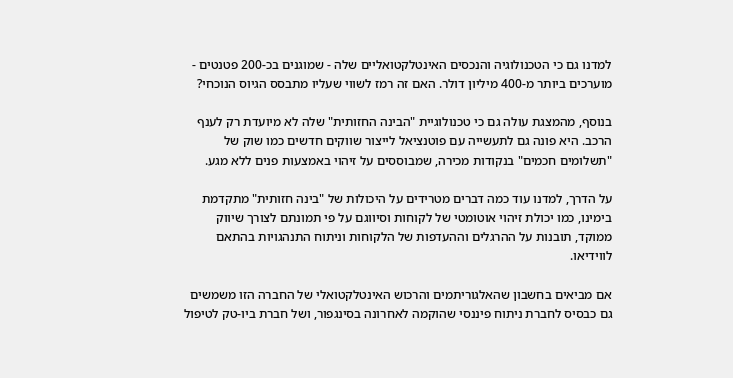למדנו גם כי הטכנולוגיה והנכסים האינטלקטואליים שלה - שמוגנים בכ-200 פטנטים - מוערכים ביותר מ-400 מיליון דולר. האם זה רמז לשווי שעליו מתבסס הגיוס הנוכחי?

בנוסף, מהמצגת עולה גם כי טכנולוגיית "הבינה החזותית" שלה לא מיועדת רק לענף הרכב. היא פונה גם לתעשייה עם פוטנציאל לייצור שווקים חדשים כמו שוק של "תשלומים חכמים" בנקודות מכירה, שמבוססים על זיהוי באמצעות פנים ללא מגע.

על הדרך, למדנו עוד כמה דברים מטרידים על היכולות של "בינה חזותית" מתקדמת בימינו, כמו יכולת זיהוי אוטומטי של לקוחות וסיווגם על פי תמונתם לצורך שיווק ממוקד, תובנות על ההרגלים וההעדפות של הלקוחות וניתוח התנהגויות בהתאם לווידיאו.

אם מביאים בחשבון שהאלגוריתמים והרכוש האינטלקטואלי של החברה הזו משמשים גם כבסיס לחברת ניתוח פיננסי שהוקמה לאחרונה בסינגפור, ושל חברת ביו-טק לטיפול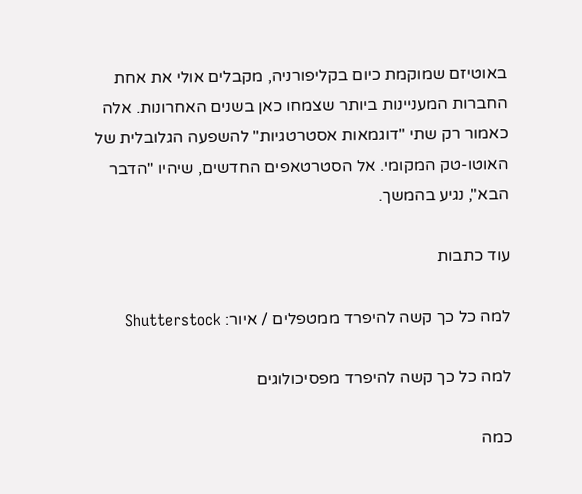באוטיזם שמוקמת כיום בקליפורניה, מקבלים אולי את אחת החברות המעניינות ביותר שצמחו כאן בשנים האחרונות. אלה כאמור רק שתי "דוגמאות אסטרטגיות" להשפעה הגלובלית של האוטו-טק המקומי. אל הסטרטאפים החדשים, שיהיו "הדבר הבא", נגיע בהמשך.

עוד כתבות

למה כל כך קשה להיפרד ממטפלים / איור: Shutterstock

למה כל כך קשה להיפרד מפסיכולוגים

כמה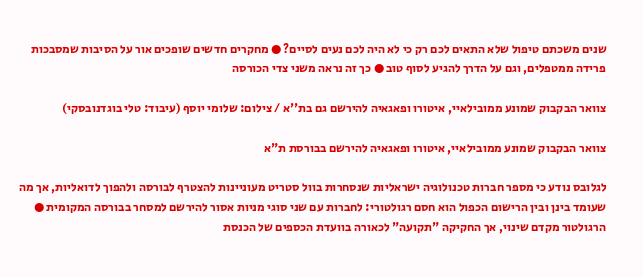שנים משכתם טיפול שלא התאים לכם רק כי לא היה לכם נעים לסיים? ● מחקרים חדשים שופכים אור על הסיבות שמסבכות פרידה ממטפלים, וגם על הדרך להגיע לסוף טוב ● כך זה נראה משני צדי הכורסה

צוואר הבקבוק שמונע ממובילאיי, איטורו ופאגאיה להירשם גם בת''א / צילום: שלומי יוסף (עיבוד: טלי בוגדנובסקי)

צוואר הבקבוק שמונע ממובילאיי, איטורו ופאגאיה להירשם בבורסת ת"א

לגלובס נודע כי מספר חברות טכנולוגיה ישראליות שנסחרות בוול סטריט מעוניינות להצטרף לבורסה ולהפוך לדואליות, אך מה שעומד בינן ובין הרישום הכפול הוא חסם רגולטורי: לחברות עם שני סוגי מניות אסור להירשם למסחר בבורסה המקומית ● הרגולטור מקדם שינוי, אך החקיקה "תקועה" לכאורה בוועדת הכספים של הכנסת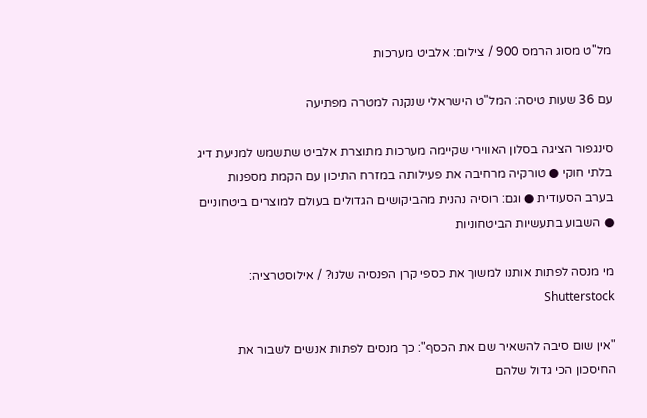מל''ט מסוג הרמס 900 / צילום: אלביט מערכות

עם 36 שעות טיסה: המל"ט הישראלי שנקנה למטרה מפתיעה

סינגפור הציגה בסלון האווירי שקיימה מערכות מתוצרת אלביט שתשמש למניעת דיג בלתי חוקי ● טורקיה מרחיבה את פעילותה במזרח התיכון עם הקמת מספנות בערב הסעודית ● וגם: רוסיה נהנית מהביקושים הגדולים בעולם למוצרים ביטחוניים ● השבוע בתעשיות הביטחוניות

מי מנסה לפתות אותנו למשוך את כספי קרן הפנסיה שלנו? / אילוסטרציה: Shutterstock

"אין שום סיבה להשאיר שם את הכסף": כך מנסים לפתות אנשים לשבור את החיסכון הכי גדול שלהם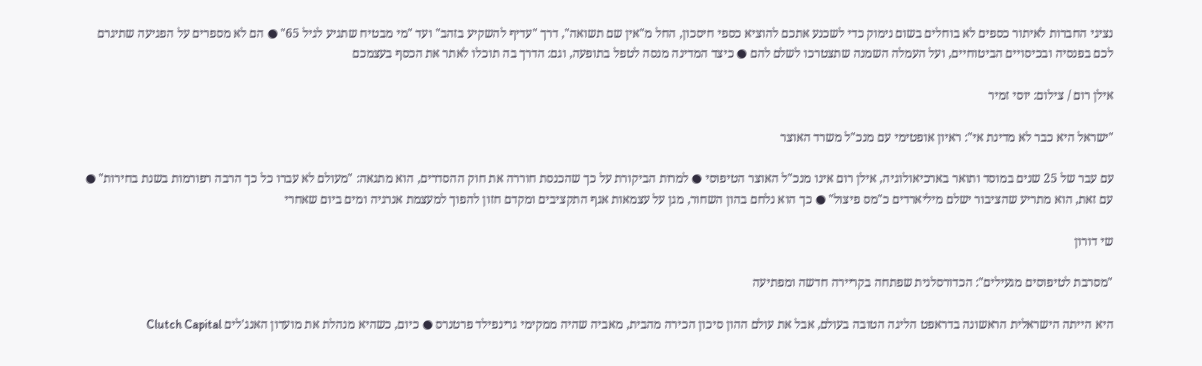נציגי החברות לאיתור כספים לא בוחלים בשום נימוק כדי לשכנע אתכם להוציא כספי חיסכון, החל מ"אין שם תשואה", דרך "עדיף להשקיע בזהב" ועד "מי מבטיח שתגיע לגיל 65" ● הם לא מספרים על הפגיעה שתיגרם לכם בפנסיה ובכיסויים הביטוחיים, ועל העמלה השמנה שתצטרכו לשלם להם ● כיצד המדינה מנסה לטפל בתופעה, וגם: הדרך בה תוכלו לאתר את הכסף בעצמכם

אילן רום / צילום: יוסי זמיר

"ישראל היא כבר לא מדינת אי": ראיון אופטימי עם מנכ"ל משרד האוצר

עם עבר של 25 שנים במוסד ותואר בארכיאולוגיה, אילן רום אינו מנכ"ל האוצר הטיפוסי ● למרות הביקורת על כך שהכנסת חוררה את חוק ההסדרים, הוא מתגאה: "מעולם לא עברו כל כך הרבה רפורמות בשנת בחירות" ● עם זאת, הוא מתריע שהציבור ישלם מיליארדים כ"מס פיצול" ● כך הוא נלחם בהון השחור, מגן על עצמאות אגף התקציבים ומקדם חזון להפוך למעצמת אנרגיה ומים ביום שאחרי

שי דורון

"מסרבת לטיפוסים מגעילים": הכדורסלנית שפתחה בקריירה חדשה ומפתיעה

היא הייתה הישראלית הראשונה בדראפט הליגה הטובה בעולם, אבל את עולם ההון סיכון הכירה מהבית, מאביה שהיה ממקימי גרינפילד פרטנרס ● כיום, כשהיא מנהלת את מועדון האנג'לים Clutch Capital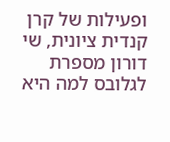ופעילות של קרן קנדית ציונית, שי דורון מספרת לגלובס למה היא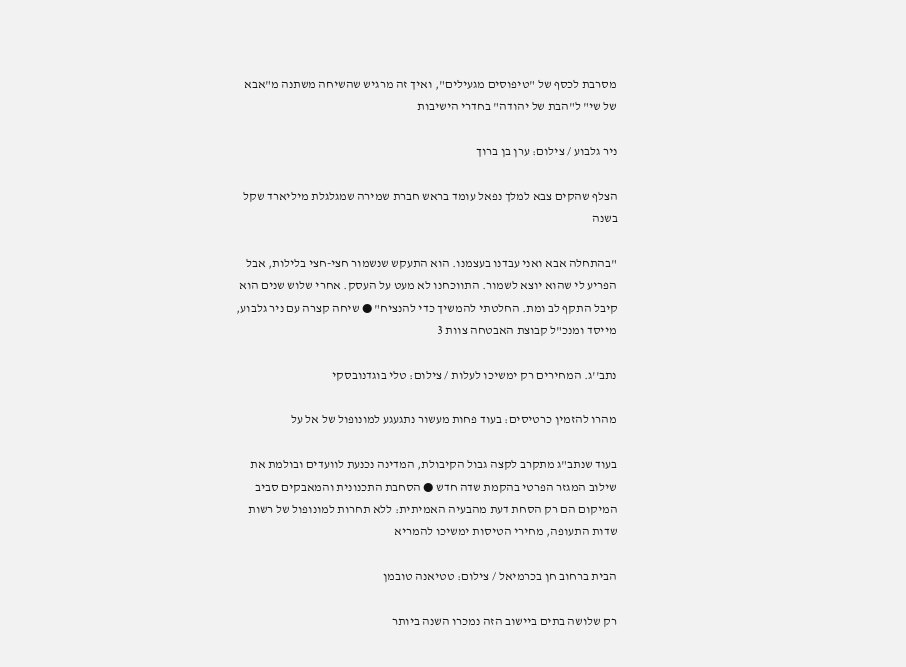מסרבת לכסף של "טיפוסים מגעילים", ואיך זה מרגיש שהשיחה משתנה מ"אבא של שי" ל"הבת של יהודה" בחדרי הישיבות

ניר גלבוע / צילום: ערן בן ברוך

הצלף שהקים צבא למלך נפאל עומד בראש חברת שמירה שמגלגלת מיליארד שקל בשנה

"בהתחלה אבא ואני עבדנו בעצמנו. הוא התעקש שנשמור חצי-חצי בלילות, אבל הפריע לי שהוא יוצא לשמור. התווכחנו לא מעט על העסק. אחרי שלוש שנים הוא קיבל התקף לב ומת. החלטתי להמשיך כדי להנציח" ● שיחה קצרה עם ניר גלבוע, מייסד ומנכ"ל קבוצת האבטחה צוות 3

נתב''ג. המחירים רק ימשיכו לעלות / צילום: טלי בוגדנובסקי

מהרו להזמין כרטיסים: בעוד פחות מעשור נתגעגע למונופול של אל על

בעוד שנתב"ג מתקרב לקצה גבול הקיבולת, המדינה נכנעת לוועדים ובולמת את שילוב המגזר הפרטי בהקמת שדה חדש ● הסחבת התכנונית והמאבקים סביב המיקום הם רק הסחת דעת מהבעיה האמיתית: ללא תחרות למונופול של רשות שדות התעופה, מחירי הטיסות ימשיכו להמריא

הבית ברחוב חן בכרמיאל / צילום: טטיאנה טובמן

רק שלושה בתים ביישוב הזה נמכרו השנה ביותר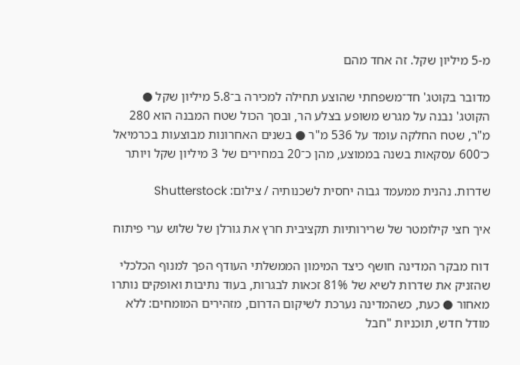מ-5 מיליון שקל. זה אחד מהם

מדובר בקוטג' חד־משפחתי שהוצע תחילה למכירה ב־5.8 מיליון שקל ● הקוטג' נבנה על מגרש משופע בצלע הר, ובסך הכול שטח המבנה הוא 280 מ"ר, שטח החלקה עומד על 536 מ"ר ● בשנים האחרונות מבוצעות בכרמיאל כ־600 עסקאות בשנה בממוצע, מהן כ־20 במחירים של 3 מיליון שקל ויותר

שדרות. נהנית ממעמד גבוה יחסית לשכנותיה / צילום: Shutterstock

איך חצי קילומטר של שרירותיות תקציבית חרץ את גורלן של שלוש ערי פיתוח

דוח מבקר המדינה חושף כיצד המימון הממשלתי העודף הפך למנוף הכלכלי שהזניק את שדרות לשיא של 81% זכאות לבגרות, בעוד נתיבות ואופקים נותרו מאחור ● כעת, כשהמדינה נערכת לשיקום הדרום, מזהירים המומחים: ללא מודל חדש, תוכניות "חבל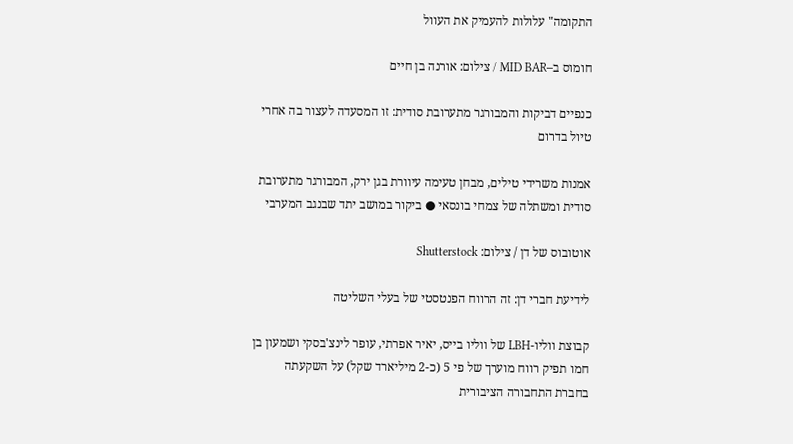התקומה" עלולות להעמיק את העוול

חומוס ב–MID BAR / צילום: אורנה בן חיים

כנפיים דביקות והמבורגר מתערובת סודית: זו המסעדה לעצור בה אחרי טיול בדרום

אמנות משרידי טילים, מבחן טעימה עיוורת בגן ירק, המבורגר מתערובת סודית ומשתלה של צמחי בונסאי ● ביקור במושב יתד שבנגב המערבי

אוטובוס של דן / צילום: Shutterstock

לידיעת חברי דן: זה הרווח הפנטסטי של בעלי השליטה

קבוצת ווליו-LBH של ווליו בייס, יאיר אפרתי, עופר לינצ'בסקי ושמעון בן חמו תפיק רווח מוערך של פי 5 (כ-2 מיליארד שקל) על השקעתה בחברת התחבורה הציבורית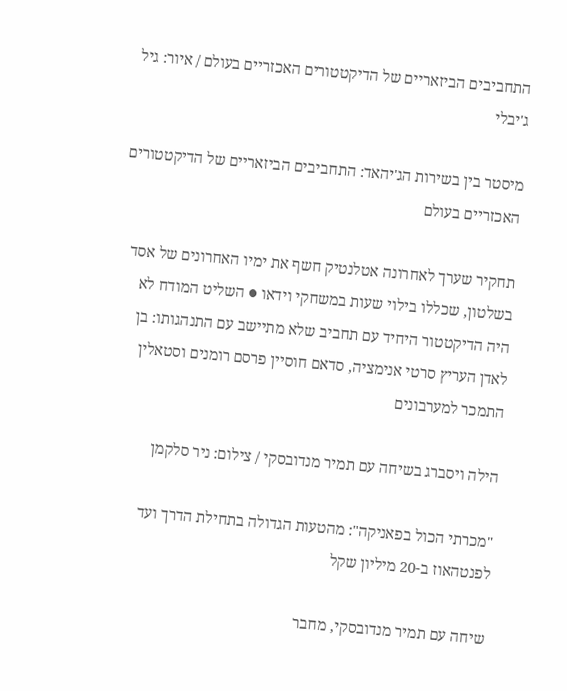התחביבים הביזאריים של הדיקטטורים האכזריים בעולם / איור: גיל ג'יבלי

מיסטר בין בשירות הג'יהאד: התחביבים הביזאריים של הדיקטטורים האכזריים בעולם

תחקיר שערך לאחרונה אטלנטיק חשף את ימיו האחרונים של אסד בשלטון, שכללו בילוי שעות במשחקי וידאו ● השליט המודח לא היה הדיקטטור היחיד עם תחביב שלא מתיישב עם התנהגותו: בן לאדן העריץ סרטי אנימציה, סדאם חוסיין פרסם רומנים וסטאלין התמכר למערבונים

הילה ויסברג בשיחה עם תמיר מנדובסקי / צילום: ניר סלקמן

"מכרתי הכול בפאניקה": מהטעות הגדולה בתחילת הדרך ועד לפנטהאוז ב-20 מיליון שקל

שיחה עם תמיר מנדובסקי, מחבר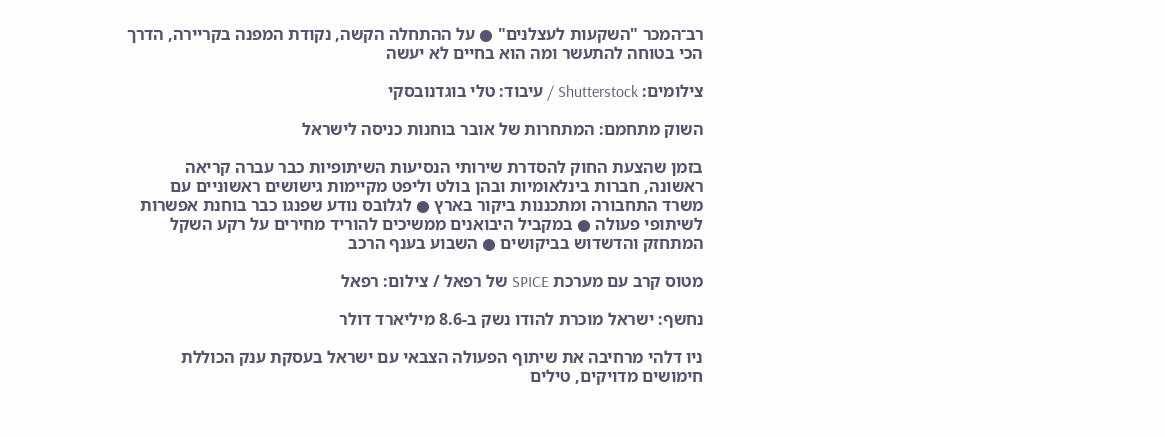רב־המכר "השקעות לעצלנים" ● על ההתחלה הקשה, נקודת המפנה בקריירה, הדרך הכי בטוחה להתעשר ומה הוא בחיים לא יעשה

צילומים: Shutterstock / עיבוד: טלי בוגדנובסקי

השוק מתחמם: המתחרות של אובר בוחנות כניסה לישראל

בזמן שהצעת החוק להסדרת שירותי הנסיעות השיתופיות כבר עברה קריאה ראשונה, חברות בינלאומיות ובהן בולט וליפט מקיימות גישושים ראשוניים עם משרד התחבורה ומתכננות ביקור בארץ ● לגלובס נודע שפנגו כבר בוחנת אפשרות לשיתופי פעולה ● במקביל היבואנים ממשיכים להוריד מחירים על רקע השקל המתחזק והדשדוש בביקושים ● השבוע בענף הרכב

מטוס קרב עם מערכת SPICE של רפאל / צילום: רפאל

נחשף: ישראל מוכרת להודו נשק ב-8.6 מיליארד דולר

ניו דלהי מרחיבה את שיתוף הפעולה הצבאי עם ישראל בעסקת ענק הכוללת חימושים מדויקים, טילים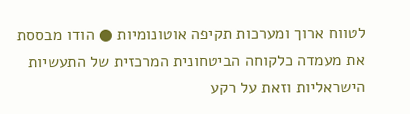לטווח ארוך ומערכות תקיפה אוטונומיות ● הודו מבססת את מעמדה כלקוחה הביטחונית המרכזית של התעשיות הישראליות וזאת על רקע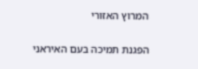המרוץ האזורי

הפגנת תמיכה בעם האיראני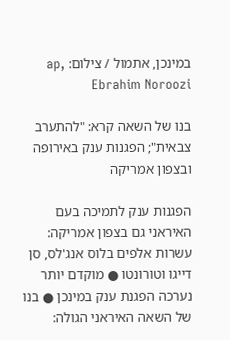במינכן, אתמול / צילום: ap, Ebrahim Noroozi

בנו של השאה קרא: "להתערב צבאית"; הפגנות ענק באירופה ובצפון אמריקה

הפגנות ענק לתמיכה בעם האיראני גם בצפון אמריקה: עשרות אלפים בלוס אנג'לס, סן דייגו וטורונטו ● מוקדם יותר נערכה הפגנת ענק במינכן ● בנו של השאה האיראני הגולה: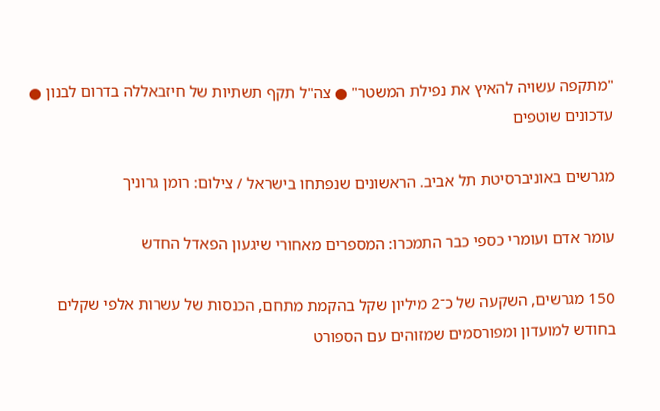"מתקפה עשויה להאיץ את נפילת המשטר" ● צה"ל תקף תשתיות של חיזבאללה בדרום לבנון ● עדכונים שוטפים

מגרשים באוניברסיטת תל אביב. הראשונים שנפתחו בישראל / צילום: רומן גרוניך

עומר אדם ועומרי כספי כבר התמכרו: המספרים מאחורי שיגעון הפאדל החדש

150 מגרשים, השקעה של כ־2 מיליון שקל בהקמת מתחם, הכנסות של עשרות אלפי שקלים בחודש למועדון ומפורסמים שמזוהים עם הספורט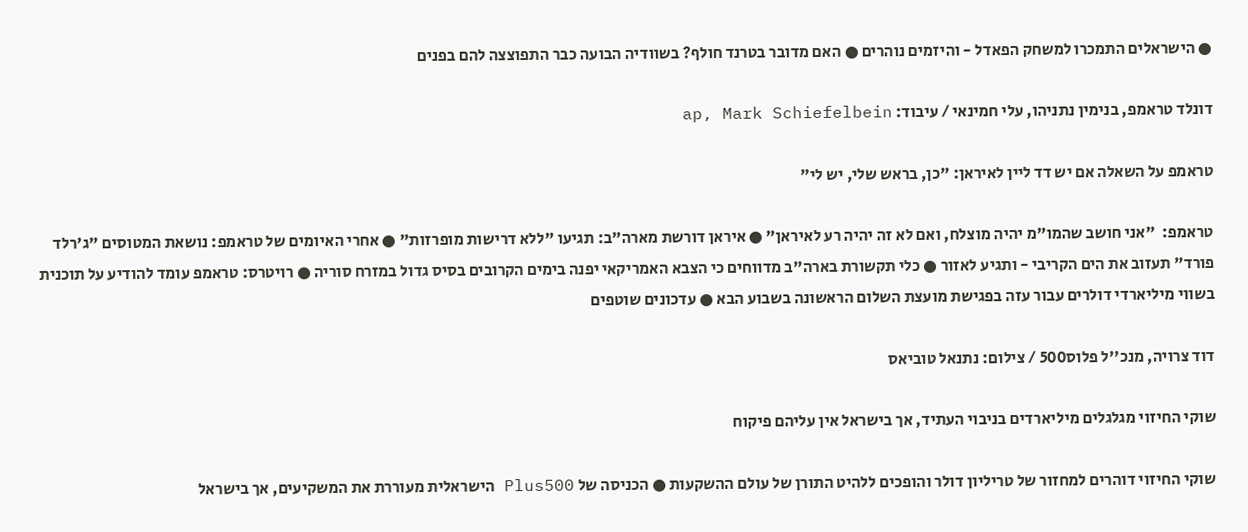● הישראלים התמכרו למשחק הפאדל - והיזמים נוהרים ● האם מדובר בטרנד חולף? בשוודיה הבועה כבר התפוצצה להם בפנים

דונלד טראמפ, בנימין נתניהו, עלי חמינאי / עיבוד: ap, Mark Schiefelbein

טראמפ על השאלה אם יש דד ליין לאיראן: "כן, בראש שלי, יש לי"

טראמפ:  "אני חושב שהמו"מ יהיה מוצלח, ואם לא זה יהיה רע לאיראן" ● איראן דורשת מארה"ב: תגיעו "ללא דרישות מופרזות" ● אחרי האיומים של טראמפ: נושאת המטוסים "ג'רלד פורד" תעזוב את הים הקריבי - ותגיע לאזור ● כלי תקשורת בארה"ב מדווחים כי הצבא האמריקאי יפנה בימים הקרובים בסיס גדול במזרח סוריה ● רויטרס: טראמפ עומד להודיע על תוכנית בשווי מיליארדי דולרים עבור עזה בפגישת מועצת השלום הראשונה בשבוע הבא ● עדכונים שוטפים

דוד צרויה, מנכ''ל פלוס500 / צילום: נתנאל טוביאס

שוקי החיזוי מגלגלים מיליארדים בניבוי העתיד, אך בישראל אין עליהם פיקוח

שוקי החיזוי דוהרים למחזור של טריליון דולר והופכים ללהיט התורן של עולם ההשקעות ● הכניסה של Plus500 הישראלית מעוררת את המשקיעים, אך בישראל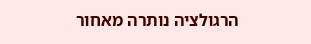הרגולציה נותרה מאחור